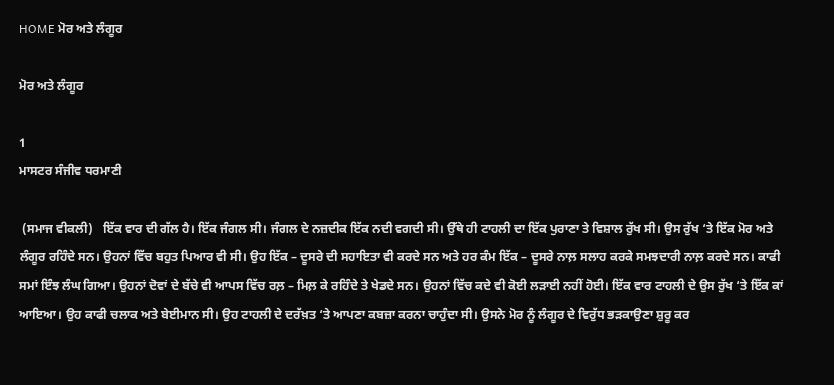HOME ਮੋਰ ਅਤੇ ਲੰਗੂਰ

ਮੋਰ ਅਤੇ ਲੰਗੂਰ

1
ਮਾਸਟਰ ਸੰਜੀਵ ਧਰਮਾਣੀ

 (ਸਮਾਜ ਵੀਕਲੀ)   ਇੱਕ ਵਾਰ ਦੀ ਗੱਲ ਹੈ। ਇੱਕ ਜੰਗਲ ਸੀ। ਜੰਗਲ ਦੇ ਨਜ਼ਦੀਕ ਇੱਕ ਨਦੀ ਵਗਦੀ ਸੀ। ਉੱਥੇ ਹੀ ਟਾਹਲੀ ਦਾ ਇੱਕ ਪੁਰਾਣਾ ਤੇ ਵਿਸ਼ਾਲ ਰੁੱਖ ਸੀ। ਉਸ ਰੁੱਖ ‘ਤੇ ਇੱਕ ਮੋਰ ਅਤੇ ਲੰਗੂਰ ਰਹਿੰਦੇ ਸਨ। ਉਹਨਾਂ ਵਿੱਚ ਬਹੁਤ ਪਿਆਰ ਵੀ ਸੀ। ਉਹ ਇੱਕ – ਦੂਸਰੇ ਦੀ ਸਹਾਇਤਾ ਵੀ ਕਰਦੇ ਸਨ ਅਤੇ ਹਰ ਕੰਮ ਇੱਕ – ਦੂਸਰੇ ਨਾਲ਼ ਸਲਾਹ ਕਰਕੇ ਸਮਝਦਾਰੀ ਨਾਲ਼ ਕਰਦੇ ਸਨ। ਕਾਫੀ ਸਮਾਂ ਇੰਝ ਲੰਘ ਗਿਆ। ਉਹਨਾਂ ਦੋਵਾਂ ਦੇ ਬੱਚੇ ਵੀ ਆਪਸ ਵਿੱਚ ਰਲ਼ – ਮਿਲ਼ ਕੇ ਰਹਿੰਦੇ ਤੇ ਖੇਡਦੇ ਸਨ। ਉਹਨਾਂ ਵਿੱਚ ਕਦੇ ਵੀ ਕੋਈ ਲੜਾਈ ਨਹੀਂ ਹੋਈ। ਇੱਕ ਵਾਰ ਟਾਹਲੀ ਦੇ ਉਸ ਰੁੱਖ ‘ਤੇ ਇੱਕ ਕਾਂ ਆਇਆ। ਉਹ ਕਾਫੀ ਚਲਾਕ ਅਤੇ ਬੇਈਮਾਨ ਸੀ। ਉਹ ਟਾਹਲੀ ਦੇ ਦਰੱਖ਼ਤ ‘ਤੇ ਆਪਣਾ ਕਬਜ਼ਾ ਕਰਨਾ ਚਾਹੁੰਦਾ ਸੀ। ਉਸਨੇ ਮੋਰ ਨੂੰ ਲੰਗੂਰ ਦੇ ਵਿਰੁੱਧ ਭੜਕਾਉਣਾ ਸ਼ੁਰੂ ਕਰ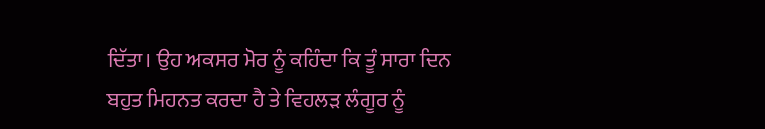ਦਿੱਤਾ। ਉਹ ਅਕਸਰ ਮੋਰ ਨੂੰ ਕਹਿੰਦਾ ਕਿ ਤੂੰ ਸਾਰਾ ਦਿਨ ਬਹੁਤ ਮਿਹਨਤ ਕਰਦਾ ਹੈ ਤੇ ਵਿਹਲੜ ਲੰਗੂਰ ਨੂੰ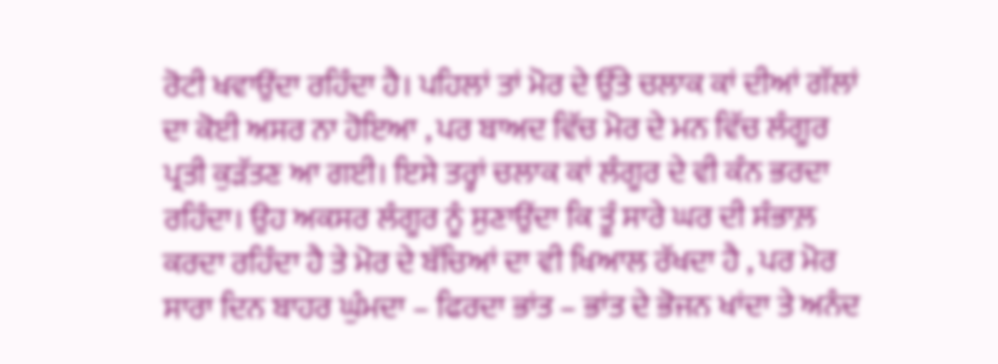ਰੋਟੀ ਖਵਾਉਂਦਾ ਰਹਿੰਦਾ ਹੈ। ਪਹਿਲਾਂ ਤਾਂ ਮੋਰ ਦੇ ਉੱਤੇ ਚਲਾਕ ਕਾਂ ਦੀਆਂ ਗੱਲਾਂ ਦਾ ਕੋਈ ਅਸਰ ਨਾ ਹੋਇਆ , ਪਰ ਬਾਅਦ ਵਿੱਚ ਮੋਰ ਦੇ ਮਨ ਵਿੱਚ ਲੰਗੂਰ ਪ੍ਰਤੀ ਕੁੜੱਤਣ ਆ ਗਈ। ਇਸੇ ਤਰ੍ਹਾਂ ਚਲਾਕ ਕਾਂ ਲੰਗੂਰ ਦੇ ਵੀ ਕੰਨ ਭਰਦਾ ਰਹਿੰਦਾ। ਉਹ ਅਕਸਰ ਲੰਗੂਰ ਨੂੰ ਸੁਣਾਉਂਦਾ ਕਿ ਤੂੰ ਸਾਰੇ ਘਰ ਦੀ ਸੰਭਾਲ਼ ਕਰਦਾ ਰਹਿੰਦਾ ਹੈ ਤੇ ਮੋਰ ਦੇ ਬੱਚਿਆਂ ਦਾ ਵੀ ਖਿਆਲ ਰੱਖਦਾ ਹੈ , ਪਰ ਮੋਰ ਸਾਰਾ ਦਿਨ ਬਾਹਰ ਘੁੰਮਦਾ – ਫਿਰਦਾ ਭਾਂਤ – ਭਾਂਤ ਦੇ ਭੋਜਨ ਖਾਂਦਾ ਤੇ ਅਨੰਦ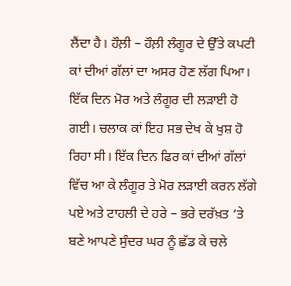ਲੈਂਦਾ ਹੈ। ਹੌਲ਼ੀ – ਹੌਲ਼ੀ ਲੰਗੂਰ ਦੇ ਉੱਤੇ ਕਪਟੀ ਕਾਂ ਦੀਆਂ ਗੱਲਾਂ ਦਾ ਅਸਰ ਹੋਣ ਲੱਗ ਪਿਆ। ਇੱਕ ਦਿਨ ਮੋਰ ਅਤੇ ਲੰਗੂਰ ਦੀ ਲੜਾਈ ਹੋ ਗਈ। ਚਲਾਕ ਕਾਂ ਇਹ ਸਭ ਦੇਖ ਕੇ ਖੁਸ਼ ਹੋ ਰਿਹਾ ਸੀ। ਇੱਕ ਦਿਨ ਫਿਰ ਕਾਂ ਦੀਆਂ ਗੱਲਾਂ ਵਿੱਚ ਆ ਕੇ ਲੰਗੂਰ ਤੇ ਮੋਰ ਲੜਾਈ ਕਰਨ ਲੱਗੇ ਪਏ ਅਤੇ ਟਾਹਲੀ ਦੇ ਹਰੇ – ਭਰੇ ਦਰੱਖ਼ਤ ‘ਤੇ ਬਣੇ ਆਪਣੇ ਸੁੰਦਰ ਘਰ ਨੂੰ ਛੱਡ ਕੇ ਚਲੇ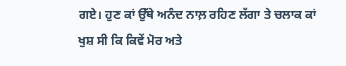ਗਏ। ਹੁਣ ਕਾਂ ਉੱਥੇ ਅਨੰਦ ਨਾਲ਼ ਰਹਿਣ ਲੱਗਾ ਤੇ ਚਲਾਕ ਕਾਂ ਖੁਸ਼ ਸੀ ਕਿ ਕਿਵੇਂ ਮੋਰ ਅਤੇ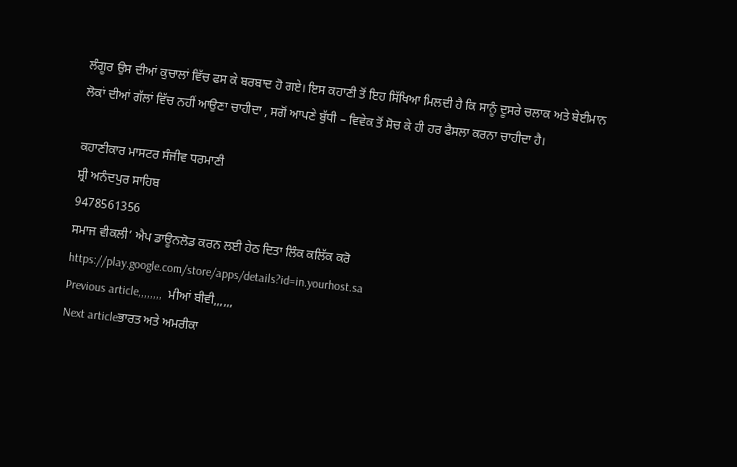ਲੰਗੂਰ ਉਸ ਦੀਆਂ ਕੁਚਾਲਾਂ ਵਿੱਚ ਫਸ ਕੇ ਬਰਬਾਦ ਹੋ ਗਏ। ਇਸ ਕਹਾਣੀ ਤੋਂ ਇਹ ਸਿੱਖਿਆ ਮਿਲਦੀ ਹੈ ਕਿ ਸਾਨੂੰ ਦੂਸਰੇ ਚਲਾਕ ਅਤੇ ਬੇਈਮਾਨ ਲੋਕਾਂ ਦੀਆਂ ਗੱਲਾਂ ਵਿੱਚ ਨਹੀਂ ਆਉਣਾ ਚਾਹੀਦਾ , ਸਗੋਂ ਆਪਣੇ ਬੁੱਧੀ – ਵਿਵੇਕ ਤੋਂ ਸੋਚ ਕੇ ਹੀ ਹਰ ਫੈਸਲਾ ਕਰਨਾ ਚਾਹੀਦਾ ਹੈ।

ਕਹਾਣੀਕਾਰ ਮਾਸਟਰ ਸੰਜੀਵ ਧਰਮਾਣੀ
ਸ਼੍ਰੀ ਅਨੰਦਪੁਰ ਸਾਹਿਬ
9478561356
ਸਮਾਜ ਵੀਕਲੀ’ ਐਪ ਡਾਊਨਲੋਡ ਕਰਨ ਲਈ ਹੇਠ ਦਿਤਾ ਲਿੰਕ ਕਲਿੱਕ ਕਰੋ
https://play.google.com/store/apps/details?id=in.yourhost.sa
Previous article,,,,,,,,  ਮੀਆਂ ਬੀਵੀ,,,,,,
Next articleਭਾਰਤ ਅਤੇ ਅਮਰੀਕਾ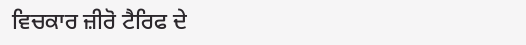ਵਿਚਕਾਰ ਜ਼ੀਰੋ ਟੈਰਿਫ ਦੇ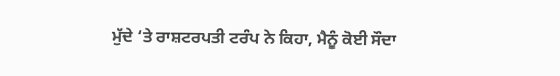ਮੁੱਦੇ ‘ਤੇ ਰਾਸ਼ਟਰਪਤੀ ਟਰੰਪ ਨੇ ਕਿਹਾ, ਮੈਨੂੰ ਕੋਈ ਸੌਦਾ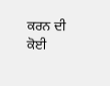ਕਰਨ ਦੀ ਕੋਈ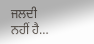ਜਲਦੀ ਨਹੀਂ ਹੈ…